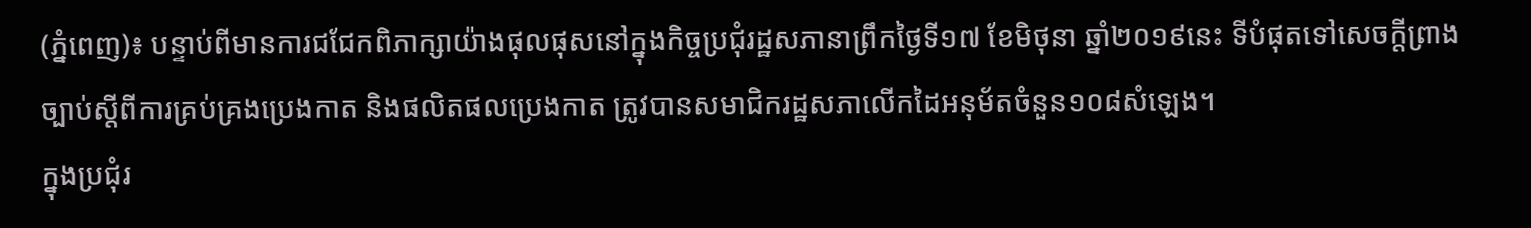(ភ្នំពេញ)៖ បន្ទាប់ពីមានការជជែកពិភាក្សាយ៉ាងផុលផុសនៅក្នុងកិច្ចប្រជុំរដ្ឋសភានាព្រឹកថ្ងៃទី១៧ ខែមិថុនា ឆ្នាំ២០១៩នេះ ទីបំផុតទៅសេចក្តីព្រាងច្បាប់ស្តីពីការគ្រប់គ្រងប្រេងកាត និងផលិតផលប្រេងកាត ត្រូវបានសមាជិករដ្ឋសភាលើកដៃអនុម័តចំនួន១០៨សំឡេង។
ក្នុងប្រជុំរ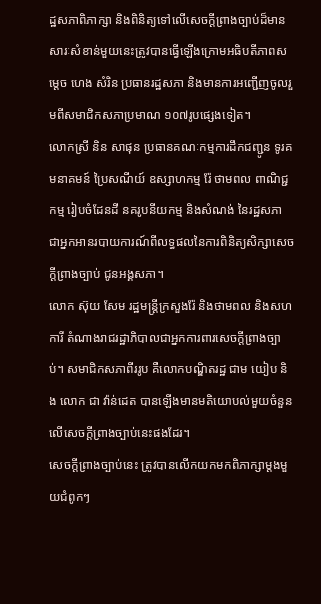ដ្ឋសភាពិភាក្សា និងពិនិត្យទៅលើសេចក្តីព្រាងច្បាប់ដ៏មានសារៈសំខាន់មួយនេះត្រូវបានធ្វើឡើងក្រោមអធិបតីភាពសម្តេច ហេង សំរិន ប្រធានរដ្ឋសភា និងមានការអញ្ជើញចូលរួមពីសមាជិកសភាប្រមាណ ១០៧រូបផ្សេងទៀត។
លោកស្រី និន សាផុន ប្រធានគណៈកម្មការដឹកជញ្ជូន ទូរគមនាគមន៍ ប្រៃសណីយ៍ ឧស្សាហកម្ម រ៉ែ ថាមពល ពាណិជ្ជកម្ម រៀបចំដែនដី នគរូបនីយកម្ម និងសំណង់ នៃរដ្ឋសភា ជាអ្នកអានរបាយការណ៍ពីលទ្ធផលនៃការពិនិត្យសិក្សាសេចក្តីព្រាងច្បាប់ ជូនអង្គសភា។
លោក ស៊ុយ សែម រដ្ឋមន្រ្តីក្រសួងរ៉ែ និងថាមពល និងសហការី តំណាងរាជរដ្ឋាភិបាលជាអ្នកការពារសេចក្តីព្រាងច្បាប់។ សមាជិកសភាពីររូប គឺលោកបណ្ឌិតរដ្ឋ ជាម យៀប និង លោក ជា វ៉ាន់ដេត បានឡើងមានមតិយោបល់មួយចំនួនលើសេចក្តីព្រាងច្បាប់នេះផងដែរ។
សេចក្តីព្រាងច្បាប់នេះ ត្រូវបានលើកយកមកពិភាក្សាម្តងមួយជំពូកៗ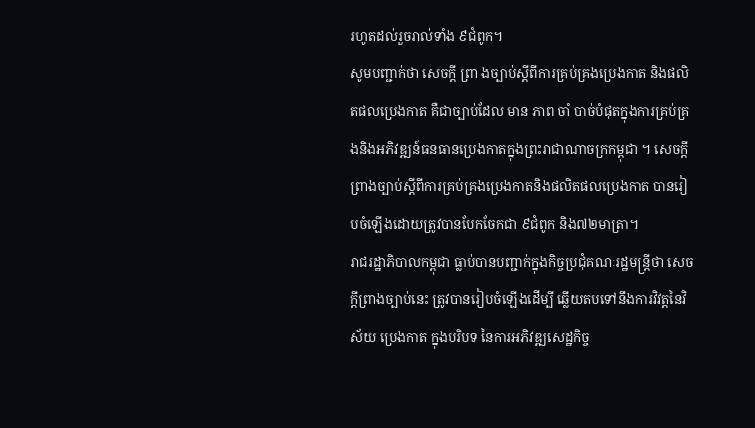រហូតដល់រួចរាល់ទាំង ៩ជំពូក។
សូមបញ្ជាក់ថា សេចក្តី ព្រា ងច្បាប់ស្តីពីការគ្រប់គ្រងប្រេងកាត និងផលិតផលប្រេងកាត គឺជាច្បាប់ដែល មាន ភាព ចាំ បាច់បំផុតក្នុងការគ្រប់គ្រងនិងអភិវឌ្ឍន៍ធនធានប្រេងកាតក្នុងព្រះរាជាណាចក្រកម្ពុជា ។ សេចក្តីព្រាងច្បាប់ស្តីពីការគ្រប់គ្រងប្រេងកាតនិងផលិតផលប្រេងកាត បានរៀបចំឡើងដោយត្រូវបានបែកចែកជា ៩ជំពូក និង៧២មាត្រា។
រាជរដ្ឋាភិបាលកម្ពុជា ធ្លាប់បានបញ្ជាក់ក្នុងកិច្ចប្រជុំគណៈរដ្ឋមន្ត្រីថា សេចក្តីព្រាងច្បាប់នេះ ត្រូវបានរៀបចំឡើងដើម្បី ឆ្លើយតបទៅនឹងការវិវត្តនៃវិស័យ ប្រេងកាត ក្នុងបរិបទ នៃការអភិវឌ្ឍសេដ្ឋកិច្ច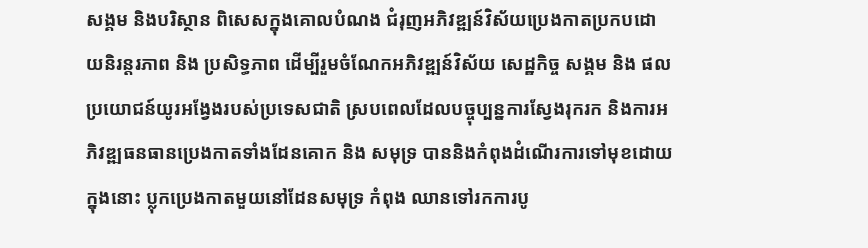សង្គម និងបរិស្ថាន ពិសេសក្នុងគោលបំណង ជំរុញអភិវឌ្ឍន៍វិស័យប្រេងកាតប្រកបដោយនិរន្តរភាព និង ប្រសិទ្ធភាព ដើម្បីរួមចំណែកអភិវឌ្ឍន៍វិស័យ សេដ្ឋកិច្ច សង្គម និង ផលប្រយោជន៍យូរអង្វែងរបស់ប្រទេសជាតិ ស្របពេលដែលបច្ចុប្បន្នការស្វែងរុករក និងការអភិវឌ្ឍធនធានប្រេងកាតទាំងដែនគោក និង សមុទ្រ បាននិងកំពុងដំណើរការទៅមុខដោយក្នុងនោះ ប្លុកប្រេងកាតមួយនៅដែនសមុទ្រ កំពុង ឈានទៅរកការបូ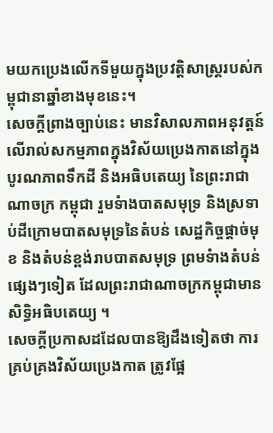មយកប្រេងលើកទីមួយក្នុងប្រវត្តិសាស្ត្ររបស់កម្ពុជានាឆ្នាំខាងមុខនេះ។
សេចក្តីព្រាងច្បាប់នេះ មានវិសាលភាពអនុវត្តន៍លើរាល់សកម្មភាពក្នុងវិស័យប្រេងកាតនៅក្នុងបូរណភាពទឹកដី និងអធិបតេយ្យ នៃព្រះរាជាណាចក្រ កម្ពុជា រួមទំាងបាតសមុទ្រ និងស្រទាប់ដីក្រោមបាតសមុទ្រនៃតំបន់ សេដ្ឋកិច្ចផ្តាច់មុខ និងតំបន់ខ្ពង់រាបបាតសមុទ្រ ព្រមទំាងតំបន់ផ្សេងៗទៀត ដែលព្រះរាជាណាចក្រកម្ពុជាមានសិទ្ធិអធិបតេយ្យ ។
សេចក្ដីប្រកាសដដែលបានឱ្យដឹងទៀតថា ការគ្រប់គ្រងវិស័យប្រេងកាត ត្រូវផ្អែ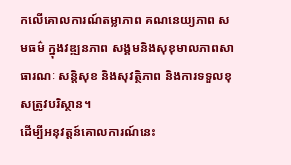កលើគោលការណ៍តម្លាភាព គណនេយ្យភាព សមធម៌ ក្នុងវឌ្ឍនភាព សង្គមនិងសុខុមាលភាពសាធារណៈ សន្តិសុខ និងសុវត្ថិភាព និងការទទួលខុសត្រូវបរិស្ថាន។
ដើម្បីអនុវត្តន៍គោលការណ៍នេះ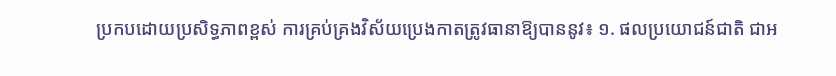ប្រកបដោយប្រសិទ្ធភាពខ្ពស់ ការគ្រប់គ្រងវិស័យប្រេងកាតត្រូវធានាឱ្យបាននូវ៖ ១. ផលប្រយោជន៍ជាតិ ជាអ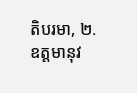តិបរមា, ២. ឧត្តមានុវ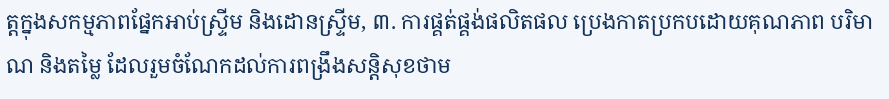ត្តក្នុងសកម្មភាពផ្នែកអាប់ស្ទ្រីម និងដោនស្ទ្រីម, ៣. ការផ្គត់ផ្គង់ផលិតផល ប្រេងកាតប្រកបដោយគុណភាព បរិមាណ និងតម្លៃ ដែលរួមចំណែកដល់ការពង្រឹងសន្តិសុខថាម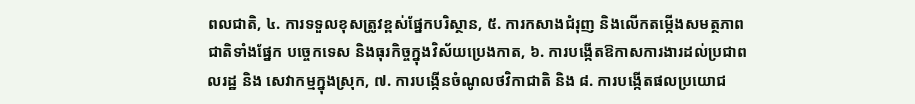ពលជាតិ, ៤. ការទទួលខុសត្រូវខ្ពស់ផ្នែកបរិស្ថាន, ៥. ការកសាងជំរុញ និងលើកតម្កើងសមត្ថភាពជាតិទាំងផ្នែក បច្ចេកទេស និងធុរកិច្ចក្នុងវិស័យប្រេងកាត, ៦. ការបង្កើតឱកាសការងារដល់ប្រជាពលរដ្ឋ និង សេវាកម្មក្នុងស្រុក, ៧. ការបង្កើនចំណូលថវិកាជាតិ និង ៨. ការបង្កើតផលប្រយោជ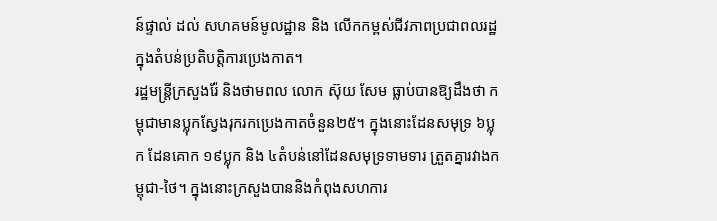ន៍ផ្ទាល់ ដល់ សហគមន៍មូលដ្ឋាន និង លើកកម្ពស់ជីវភាពប្រជាពលរដ្ឋក្នុងតំបន់ប្រតិបត្តិការប្រេងកាត។
រដ្ឋមន្ត្រីក្រសួងរ៉ែ និងថាមពល លោក ស៊ុយ សែម ធ្លាប់បានឱ្យដឹងថា កម្ពុជាមានប្លុកស្វែងរុករកប្រេងកាតចំនួន២៥។ ក្នុងនោះដែនសមុទ្រ ៦ប្លុក ដែនគោក ១៩ប្លុក និង ៤តំបន់នៅដែនសមុទ្រទាមទារ ត្រួតគ្នារវាងកម្ពុជា-ថៃ។ ក្នុងនោះក្រសួងបាននិងកំពុងសហការ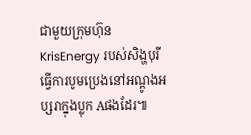ជាមួយក្រុមហ៊ុន KrisEnergy របស់សិង្ហបុរី ធ្វើការបូមប្រេងនៅអណ្តូងអប្សរាក្នុងប្លុក Aផងដែរ៕